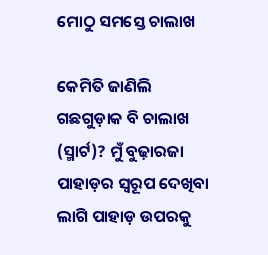ମୋଠୁ ସମସ୍ତେ ଚାଲାଖ

କେମିତି ଜାଣିଲି ଗଛଗୁଡ଼ାକ ବି ଚାଲାଖ (ସ୍ମାର୍ଟ)? ମୁଁ ବୁଢ଼ାରଜା ପାହାଡ଼ର ସ୍ବରୂପ ଦେଖିବା ଲାଗି ପାହାଡ଼ ଉପରକୁ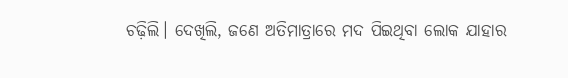ଚଢ଼ିଲି। ଦେଖିଲି, ଜଣେ ଅତିମାତ୍ରାରେ ମଦ ପିଇଥିବା ଲୋକ ଯାହାର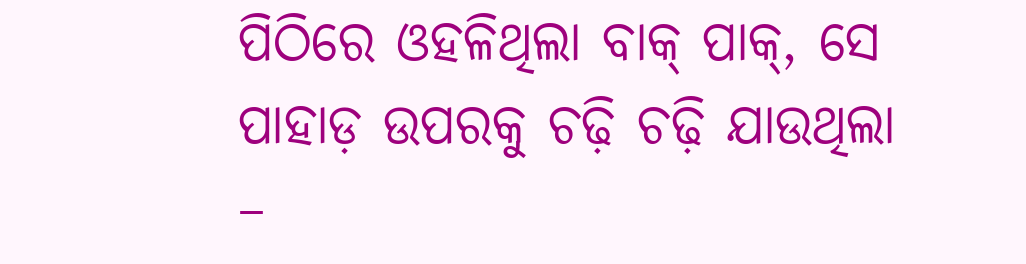ପିଠିରେ ଓହଳିଥିଲା ବାକ୍‌ ପାକ୍‌, ସେ ପାହାଡ଼ ଉପରକୁ ଚଢ଼ି ଚଢ଼ି ଯାଉଥିଲା –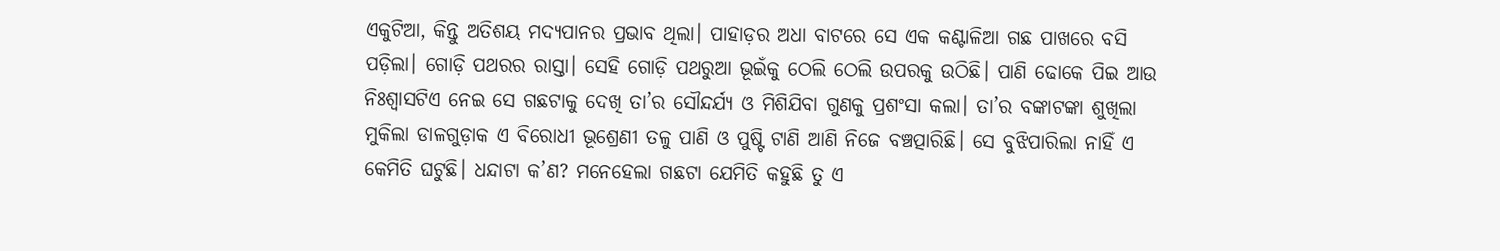ଏକୁଟିଆ, କିନ୍ତୁ ଅତିଶୟ ମଦ୍ୟପାନର ପ୍ରଭାବ ଥିଲା। ପାହାଡ଼ର ଅଧା ବାଟରେ ସେ ଏକ କଣ୍ଟାଳିଆ ଗଛ ପାଖରେ ବସି ପଡ଼ିଲା। ଗୋଡ଼ି ପଥରର ରାସ୍ତା। ସେହି ଗୋଡ଼ି ପଥରୁଆ ଭୂଇଁକୁ ଠେଲି ଠେଲି ଉପରକୁ ଉଠିଛି। ପାଣି ଢୋକେ ପିଇ ଆଉ ନିଃଶ୍ୱାସଟିଏ ନେଇ ସେ ଗଛଟାକୁ ଦେଖି ତା’ର ସୌନ୍ଦର୍ଯ୍ୟ ଓ ମିଶିଯିବା ଗୁଣକୁ ପ୍ରଶଂସା କଲା। ତା’ର ବଙ୍କାଟଙ୍କା ଶୁଖିଲା ମୁକିଲା ଡାଳଗୁଡ଼ାକ ଏ ବିରୋଧୀ ଭୂଶ୍ରେଣୀ ତଳୁ ପାଣି ଓ ପୁଷ୍ଟି ଟାଣି ଆଣି ନିଜେ ବଞ୍ଚତ୍ପାରିଛି। ସେ ବୁଝିପାରିଲା ନାହିଁ ଏ କେମିତି ଘଟୁଛି। ଧନ୍ଦାଟା କ’ଣ? ମନେହେଲା ଗଛଟା ଯେମିତି କହୁଛି ତୁ ଏ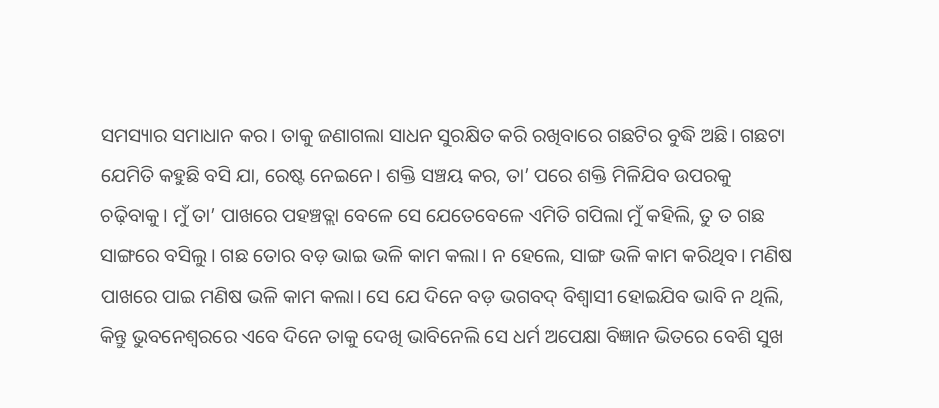ସମସ୍ୟାର ସମାଧାନ କର। ତାକୁ ଜଣାଗଲା ସାଧନ ସୁରକ୍ଷିତ କରି ରଖିବାରେ ଗଛଟିର ବୁଦ୍ଧି ଅଛି। ଗଛଟା ଯେମିତି କହୁଛି ବସି ଯା, ରେଷ୍ଟ ନେଇନେ। ଶକ୍ତି ସଞ୍ଚୟ କର, ତା’ ପରେ ଶକ୍ତି ମିଳିଯିବ ଉପରକୁ ଚଢ଼ିବାକୁ। ମୁଁ ତା’ ପାଖରେ ପହଞ୍ଚତ୍ଲା ବେଳେ ସେ ଯେତେବେଳେ ଏମିତି ଗପିଲା ମୁଁ କହିଲି, ତୁ ତ ଗଛ ସାଙ୍ଗରେ ବସିଲୁ। ଗଛ ତୋର ବଡ଼ ଭାଇ ଭଳି କାମ କଲା। ନ ହେଲେ, ସାଙ୍ଗ ଭଳି କାମ କରିଥିବ। ମଣିଷ ପାଖରେ ପାଇ ମଣିଷ ଭଳି କାମ କଲା। ସେ ଯେ ଦିନେ ବଡ଼ ଭଗବଦ୍‌ ବିଶ୍ୱାସୀ ହୋଇଯିବ ଭାବି ନ ଥିଲି, କିନ୍ତୁ ଭୁବନେଶ୍ୱରରେ ଏବେ ଦିନେ ତାକୁ ଦେଖି ଭାବିନେଲି ସେ ଧର୍ମ ଅପେକ୍ଷା ବିଜ୍ଞାନ ଭିତରେ ବେଶି ସୁଖ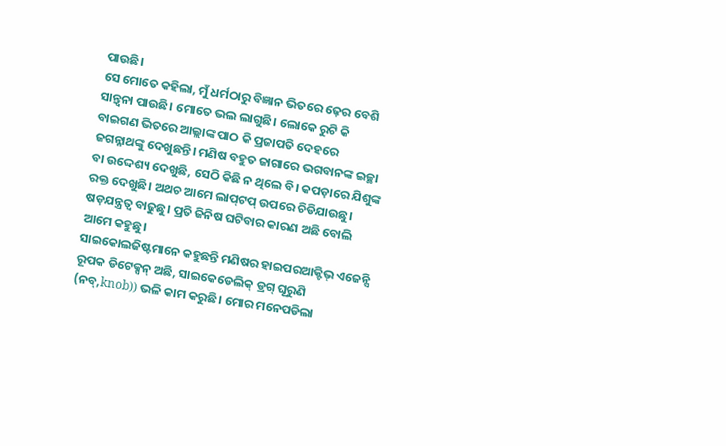ପାଉଛି।
ସେ ମୋତେ କହିଲା, ମୁଁ ଧର୍ମଠାରୁ ବିଜ୍ଞାନ ଭିତରେ ଢ଼େର ବେଶି ସାନ୍ତ୍ୱନା ପାଉଛି। ମୋତେ ଭଲ ଲାଗୁଛି। ଲୋକେ ରୁଟି କି ବାଇଗଣ ଭିତରେ ଆଲ୍ଲାଙ୍କ ପାଠ କି ପ୍ରଜାପତି ଦେହରେ ଜଗନ୍ନାଥଙ୍କୁ ଦେଖୁଛନ୍ତି। ମଣିଷ ବହୁତ ଜାଗାରେ ଭଗବାନଙ୍କ ଇଚ୍ଛା ବା ଉଦ୍ଦେଶ୍ୟ ଦେଖୁଛି, ସେଠି କିଛି ନ ଥିଲେ ବି। କପଡ଼ାରେ ଯିଶୁଙ୍କ ରକ୍ତ ଦେଖୁଛି। ଅଥଚ ଆମେ ଲାପ୍‌ଟପ୍‌ ଉପରେ ଚିଡିଯାଉଛୁ। ଷଡ଼ଯନ୍ତ୍ରତ୍ବ ବାଢୁଛୁ। ପ୍ରତି ଜିନିଷ ଘଟିବାର କାରଣ ଅଛି ବୋଲି ଆମେ କହୁଛୁ।
ସାଇକୋଲଜିଷ୍ଟମାନେ କହୁଛନ୍ତି ମଣିଷର ହାଇପରଆକ୍ଟିଭ୍‌ ଏଜେନ୍ସି ରୂପକ ଡିଟେକ୍ସନ୍‌ ଅଛି, ସାଇକେଡେଲିକ୍‌ ଡ୍ରଗ୍‌ ଘୂରୁଣି (ନବ୍‌,knob)) ଭଳି କାମ କରୁଛି। ମୋର ମନେପଡିଲା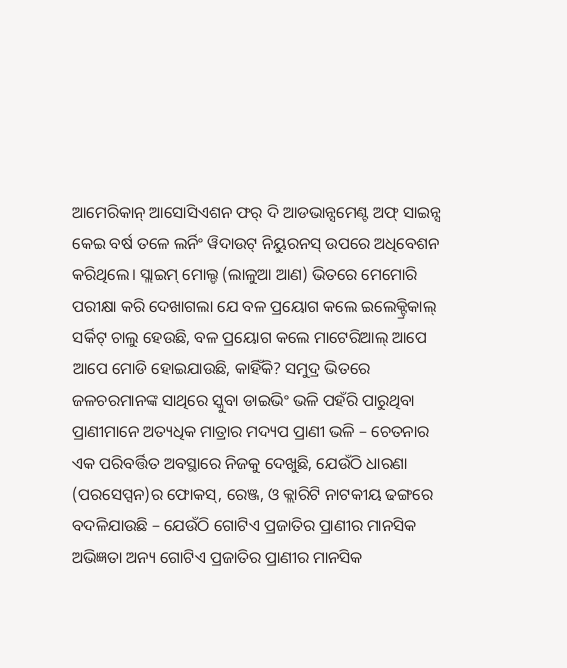ଆମେରିକାନ୍‌ ଆସୋସିଏଶନ ଫର୍‌ ଦି ଆଡଭାନ୍ସମେଣ୍ଟ ଅଫ୍‌ ସାଇନ୍ସ କେଇ ବର୍ଷ ତଳେ ଲର୍ନିଂ ୱିଦାଉଟ୍‌ ନିୟୁରନସ୍‌ ଉପରେ ଅଧିବେଶନ କରିଥିଲେ। ସ୍ଲାଇମ୍‌ ମୋଲ୍ଡ (ଲାଳୁଆ ଆଣ) ଭିତରେ ମେମୋରି ପରୀକ୍ଷା କରି ଦେଖାଗଲା ଯେ ବଳ ପ୍ରୟୋଗ କଲେ ଇଲେକ୍ଟ୍ରିକାଲ୍‌ ସର୍କିଟ୍‌ ଚାଲୁ ହେଉଛି, ବଳ ପ୍ରୟୋଗ କଲେ ମାଟେରିଆଲ୍‌ ଆପେ ଆପେ ମୋଡି ହୋଇଯାଉଛି, କାହିଁକି? ସମୁଦ୍ର ଭିତରେ ଜଳଚରମାନଙ୍କ ସାଥିରେ ସ୍କୁବା ଡାଇଭିଂ ଭଳି ପହଁରି ପାରୁଥିବା ପ୍ରାଣୀମାନେ ଅତ୍ୟଧିକ ମାତ୍ରାର ମଦ୍ୟପ ପ୍ରାଣୀ ଭଳି – ଚେତନାର ଏକ ପରିବର୍ତ୍ତିତ ଅବସ୍ଥାରେ ନିଜକୁ ଦେଖୁଛି, ଯେଉଁଠି ଧାରଣା (ପରସେପ୍ସନ)ର ଫୋକସ୍‌, ରେଞ୍ଜ, ଓ କ୍ଲାରିଟି ନାଟକୀୟ ଢଙ୍ଗରେ ବଦଳିଯାଉଛି – ଯେଉଁଠି ଗୋଟିଏ ପ୍ରଜାତିର ପ୍ରାଣୀର ମାନସିକ ଅଭିଜ୍ଞତା ଅନ୍ୟ ଗୋଟିଏ ପ୍ରଜାତିର ପ୍ରାଣୀର ମାନସିକ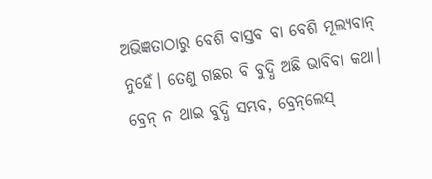ଅଭିଜ୍ଞତାଠାରୁ ବେଶି ବାସ୍ତବ ବା ବେଶି ମୂଲ୍ୟବାନ୍‌ ନୁହେଁ। ତେଣୁ ଗଛର ବି ବୁଦ୍ଧି ଅଛି ଭାବିବା କଥା। ବ୍ରେନ୍‌ ନ ଥାଇ ବୁଦ୍ଧି ସମ୍ଭବ, ବ୍ରେନ୍‌ଲେସ୍‌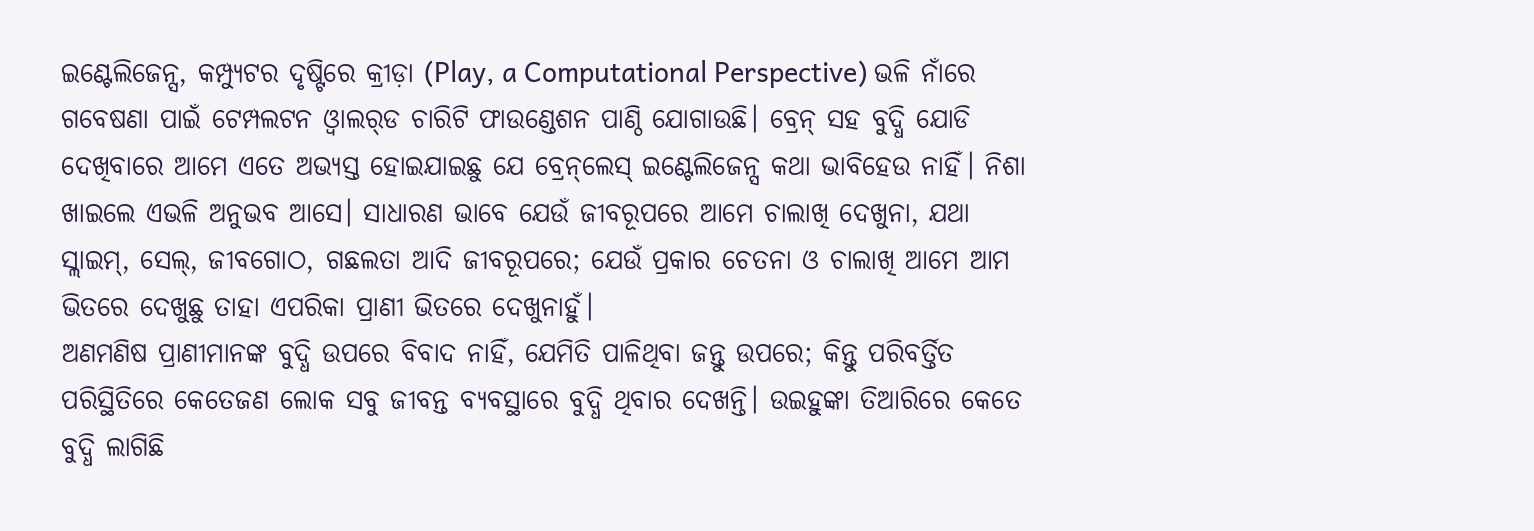ଇଣ୍ଟେଲିଜେନ୍ସ, କମ୍ପ୍ୟୁଟର ଦୃଷ୍ଟିରେ କ୍ରୀଡ଼ା (Play, a Computational Perspective) ଭଳି ନାଁରେ ଗବେଷଣା ପାଇଁ ଟେମ୍ପଲଟନ ଓ୍ବାଲର୍‌ଡ ଚାରିଟି ଫାଉଣ୍ଡେଶନ ପାଣ୍ଠି ଯୋଗାଉଛି। ବ୍ରେନ୍‌ ସହ ବୁଦ୍ଧି ଯୋଡି ଦେଖିବାରେ ଆମେ ଏତେ ଅଭ୍ୟସ୍ତ ହୋଇଯାଇଛୁ ଯେ ବ୍ରେନ୍‌ଲେସ୍‌ ଇଣ୍ଟେଲିଜେନ୍ସ କଥା ଭାବିହେଉ ନାହିଁ। ନିଶା ଖାଇଲେ ଏଭଳି ଅନୁଭବ ଆସେ। ସାଧାରଣ ଭାବେ ଯେଉଁ ଜୀବରୂପରେ ଆମେ ଚାଲାଖି ଦେଖୁନା, ଯଥା ସ୍ଲାଇମ୍‌, ସେଲ୍‌, ଜୀବଗୋଠ, ଗଛଲତା ଆଦି ଜୀବରୂପରେ; ଯେଉଁ ପ୍ରକାର ଚେତନା ଓ ଚାଲାଖି ଆମେ ଆମ ଭିତରେ ଦେଖୁଛୁ ତାହା ଏପରିକା ପ୍ରାଣୀ ଭିତରେ ଦେଖୁନାହୁଁ।
ଅଣମଣିଷ ପ୍ରାଣୀମାନଙ୍କ ବୁଦ୍ଧି ଉପରେ ବିବାଦ ନାହିଁ, ଯେମିତି ପାଳିଥିବା ଜନ୍ତୁ ଉପରେ; କିନ୍ତୁ ପରିବର୍ତ୍ତିତ ପରିସ୍ଥିତିରେ କେତେଜଣ ଲୋକ ସବୁ ଜୀବନ୍ତ ବ୍ୟବସ୍ଥାରେ ବୁଦ୍ଧି ଥିବାର ଦେଖନ୍ତି। ଉଇହୁଙ୍କା ତିଆରିରେ କେତେ ବୁଦ୍ଧି ଲାଗିଛି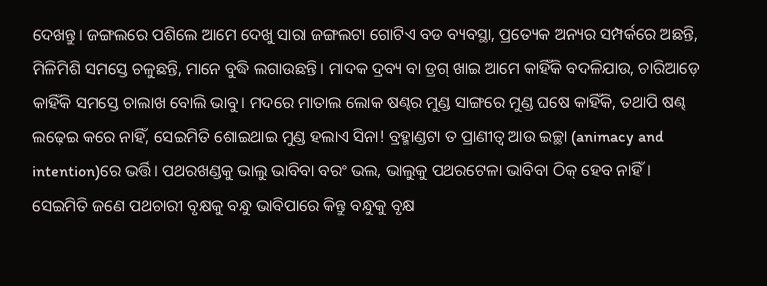ଦେଖନ୍ତୁ। ଜଙ୍ଗଲରେ ପଶିଲେ ଆମେ ଦେଖୁ ସାରା ଜଙ୍ଗଲଟା ଗୋଟିଏ ବଡ ବ୍ୟବସ୍ଥା, ପ୍ରତ୍ୟେକ ଅନ୍ୟର ସମ୍ପର୍କରେ ଅଛନ୍ତି, ମିଳିମିଶି ସମସ୍ତେ ଚଳୁଛନ୍ତି, ମାନେ ବୁଦ୍ଧି ଲଗାଉଛନ୍ତି। ମାଦକ ଦ୍ରବ୍ୟ ବା ଡ୍ରଗ୍‌ ଖାଇ ଆମେ କାହିଁକି ବଦଳିଯାଉ, ଚାରିଆଡ଼େ କାହିଁକି ସମସ୍ତେ ଚାଲାଖ ବୋଲି ଭାବୁ। ମଦରେ ମାତାଲ ଲୋକ ଷଣ୍ଢର ମୁଣ୍ଡ ସାଙ୍ଗରେ ମୁଣ୍ଡ ଘଷେ କାହିଁକି, ତଥାପି ଷଣ୍ଢ ଲଢ଼େଇ କରେ ନାହିଁ, ସେଇମିତି ଶୋଇଥାଇ ମୁଣ୍ଡ ହଲାଏ ସିନା! ବ୍ରହ୍ମାଣ୍ଡଟା ତ ପ୍ରାଣୀତ୍ୱ ଆଉ ଇଚ୍ଛା (animacy and intention)ରେ ଭର୍ତ୍ତି। ପଥରଖଣ୍ଡକୁ ଭାଲୁ ଭାବିବା ବରଂ ଭଲ, ଭାଲୁକୁ ପଥରଟେଳା ଭାବିବା ଠିକ୍‌ ହେବ ନାହିଁ। ସେଇମିତି ଜଣେ ପଥଚାରୀ ବୃକ୍ଷକୁ ବନ୍ଧୁ ଭାବିପାରେ କିନ୍ତୁ ବନ୍ଧୁକୁ ବୃକ୍ଷ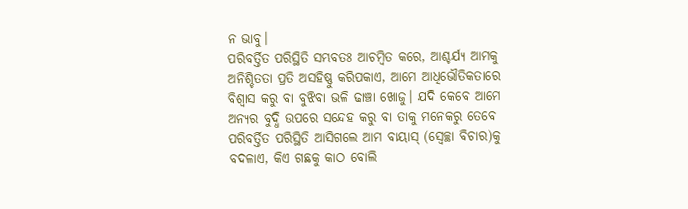ନ ଭାବୁ।
ପରିବର୍ତ୍ତିତ ପରିସ୍ଥିତି ସମ୍ଭବତଃ ଆଚମ୍ବିତ କରେ, ଆଶ୍ଚର୍ଯ୍ୟ ଆମକୁ ଅନିଶ୍ଚିତତା ପ୍ରତି ଅସହିଷ୍ଣୁ କରିପକାଏ, ଆମେ ଆଧିଭୌତିକତାରେ ବିଶ୍ୱାସ କରୁ ବା ବୁଝିବା ଭଳି ଢାଞ୍ଚା ଖୋଜୁ। ଯଦି କେବେ ଆମେ ଅନ୍ୟର ବୁଦ୍ଧି ଉପରେ ସନ୍ଦେହ କରୁ ବା ତାକୁ ମନେକରୁ ତେବେ ପରିବର୍ତ୍ତିତ ପରିସ୍ଥିତି ଆସିଗଲେ ଆମ ବାୟାସ୍‌ (ସ୍ବେଚ୍ଛା ବିଚାର)କୁ ବଦଳାଏ, କିଏ ଗଛକୁ କାଠ ବୋଲି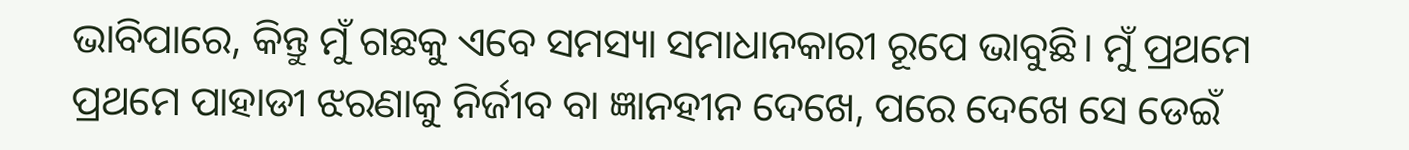ଭାବିପାରେ, କିନ୍ତୁ ମୁଁ ଗଛକୁ ଏବେ ସମସ୍ୟା ସମାଧାନକାରୀ ରୂପେ ଭାବୁଛି। ମୁଁ ପ୍ରଥମେ ପ୍ରଥମେ ପାହାଡୀ ଝରଣାକୁ ନିର୍ଜୀବ ବା ଜ୍ଞାନହୀନ ଦେଖେ, ପରେ ଦେଖେ ସେ ଡେଇଁ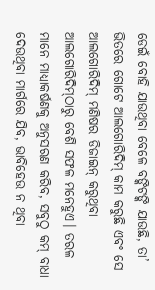ଡେଇଁ ବୋହି ଯାଉଥିବା ବେଳେ ବଙ୍କିଟଙ୍କି ଯାଉଛି, ତା’ ଭିତରେ ଗୋଟେ ଆଲଗୋରିଦିମ୍‌ କାମ କରୁଛି ଏବଂ ସେ ଆଲଗୋରିଦିମ୍‌ ମଣିଷର ଡିଜାଇନ୍‌ କରୁଥିବା ଆଲଗୋରିଦିମ୍‌ଠାରୁ ବେଶି ସଫଳ ମନେହୁଏ। ତରଳ ମାନେ ମାଧ୍ୟାକର୍ଷଣକୁ ଅନୁସରଣ କରିବ, ସବୁଠୁ କମ୍‌ ବାଧା ଦେଉଥିବା ମାର୍ଗରେ ଯିବ, ଭାବିହେଉ ନ ଥିବା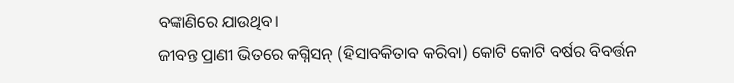ବଙ୍କାଣିରେ ଯାଉଥିବ।
ଜୀବନ୍ତ ପ୍ରାଣୀ ଭିତରେ କଗ୍ନିସନ୍‌ (ହିସାବକିତାବ କରିବା) କୋଟି କୋଟି ବର୍ଷର ବିବର୍ତ୍ତନ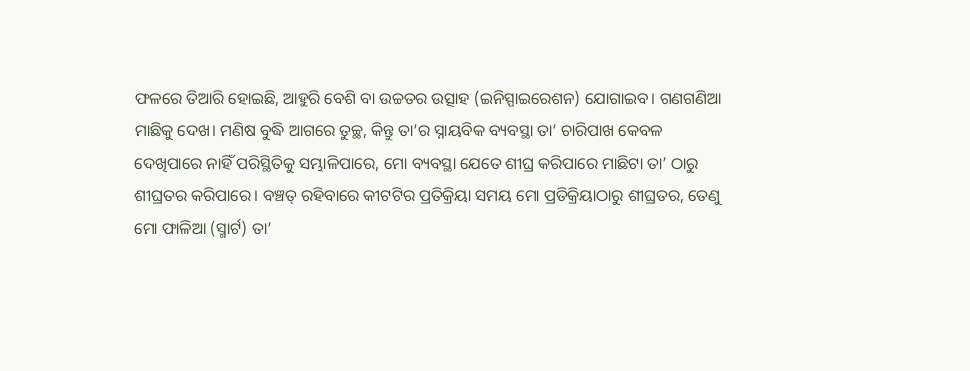ଫଳରେ ତିଆରି ହୋଇଛି, ଆହୁରି ବେଶି ବା ଉଚ୍ଚତର ଉତ୍ସାହ (ଇନିସ୍ପାଇରେଶନ) ଯୋଗାଇବ। ଗଣଗଣିଆ ମାଛିକୁ ଦେଖ। ମଣିଷ ବୁଦ୍ଧି ଆଗରେ ତୁଚ୍ଛ, କିନ୍ତୁ ତା’ର ସ୍ନାୟବିକ ବ୍ୟବସ୍ଥା ତା’ ଚାରିପାଖ କେବଳ ଦେଖିପାରେ ନାହିଁ ପରିସ୍ଥିତିକୁ ସମ୍ଭାଳିପାରେ, ମୋ ବ୍ୟବସ୍ଥା ଯେତେ ଶୀଘ୍ର କରିପାରେ ମାଛିଟା ତା’ ଠାରୁ ଶୀଘ୍ରତର କରିପାରେ। ବଞ୍ଚତ୍ ରହିବାରେ କୀଟଟିର ପ୍ରତିକ୍ରିୟା ସମୟ ମୋ ପ୍ରତିକ୍ରିୟାଠାରୁ ଶୀଘ୍ରତର, ତେଣୁ ମୋ ଫାଳିଆ (ସ୍ମାର୍ଟ) ତା’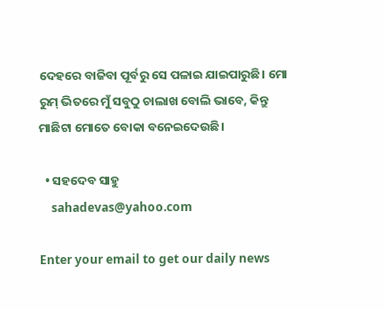ଦେହରେ ବାଜିବା ପୂର୍ବରୁ ସେ ପଳାଇ ଯାଇପାରୁଛି। ମୋ ରୁମ୍‌ ଭିତରେ ମୁଁ ସବୁଠୁ ଚାଲାଖ ବୋଲି ଭାବେ, କିନ୍ତୁ ମାଛିଟା ମୋତେ ବୋକା ବନେଇଦେଉଛି।

  • ସହଦେବ ସାହୁ
    sahadevas@yahoo.com

Enter your email to get our daily news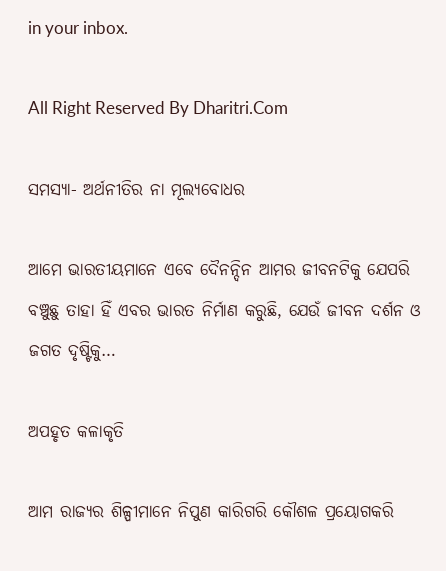in your inbox.

All Right Reserved By Dharitri.Com

ସମସ୍ୟା- ଅର୍ଥନୀତିର ନା ମୂଲ୍ୟବୋଧର

ଆମେ ଭାରତୀୟମାନେ ଏବେ ଦୈନନ୍ଦିନ ଆମର ଜୀବନଟିକୁ ଯେପରି ବଞ୍ଚୁଛୁ ତାହା ହିଁ ଏବର ଭାରତ ନିର୍ମାଣ କରୁଛି, ଯେଉଁ ଜୀବନ ଦର୍ଶନ ଓ ଜଗତ ଦୃଷ୍ଟିକୁ…

ଅପହୃତ କଳାକୃତି

ଆମ ରାଜ୍ୟର ଶିଳ୍ପୀମାନେ ନିପୁଣ କାରିଗରି କୌଶଳ ପ୍ରୟୋଗକରି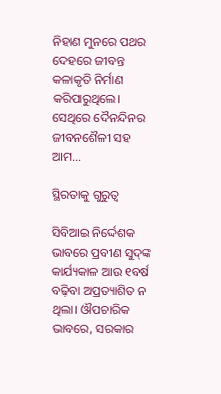ନିହାଣ ମୁନରେ ପଥର ଦେହରେ ଜୀବନ୍ତ କଳାକୃତି ନିର୍ମାଣ କରିପାରୁଥିଲେ। ସେଥିରେ ଦୈନନ୍ଦିନର ଜୀବନଶୈଳୀ ସହ ଆମ…

ସ୍ଥିରତାକୁ ଗୁରୁତ୍ୱ

ସିବିଆଇ ନିର୍ଦ୍ଦେଶକ ଭାବରେ ପ୍ରବୀଣ ସୁଦ୍‌ଙ୍କ କାର୍ଯ୍ୟକାଳ ଆଉ ୧ବର୍ଷ ବଢ଼ିବା ଅପ୍ରତ୍ୟାଶିତ ନ ଥିଲା। ଔପଚାରିକ ଭାବରେ, ସରକାର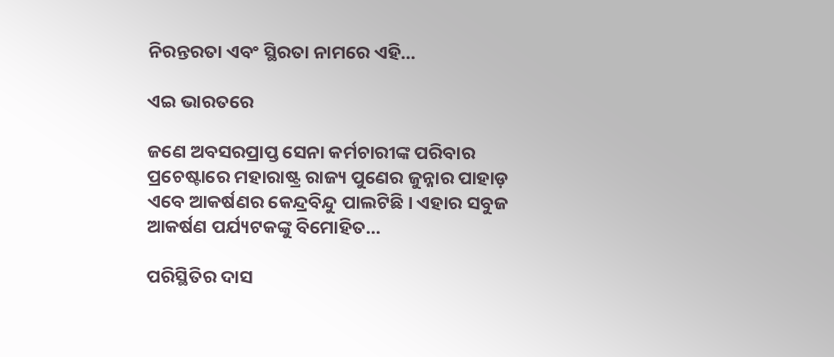ନିରନ୍ତରତା ଏବଂ ସ୍ଥିରତା ନାମରେ ଏହି…

ଏଇ ଭାରତରେ

ଜଣେ ଅବସରପ୍ରାପ୍ତ ସେନା କର୍ମଚାରୀଙ୍କ ପରିବାର ପ୍ରଚେଷ୍ଟାରେ ମହାରାଷ୍ଟ୍ର ରାଜ୍ୟ ପୁଣେର ଜୁନ୍ନାର ପାହାଡ଼ ଏବେ ଆକର୍ଷଣର କେନ୍ଦ୍ରବିନ୍ଦୁ ପାଲଟିଛି। ଏହାର ସବୁଜ ଆକର୍ଷଣ ପର୍ଯ୍ୟଟକଙ୍କୁ ବିମୋହିତ…

ପରିସ୍ଥିତିର ଦାସ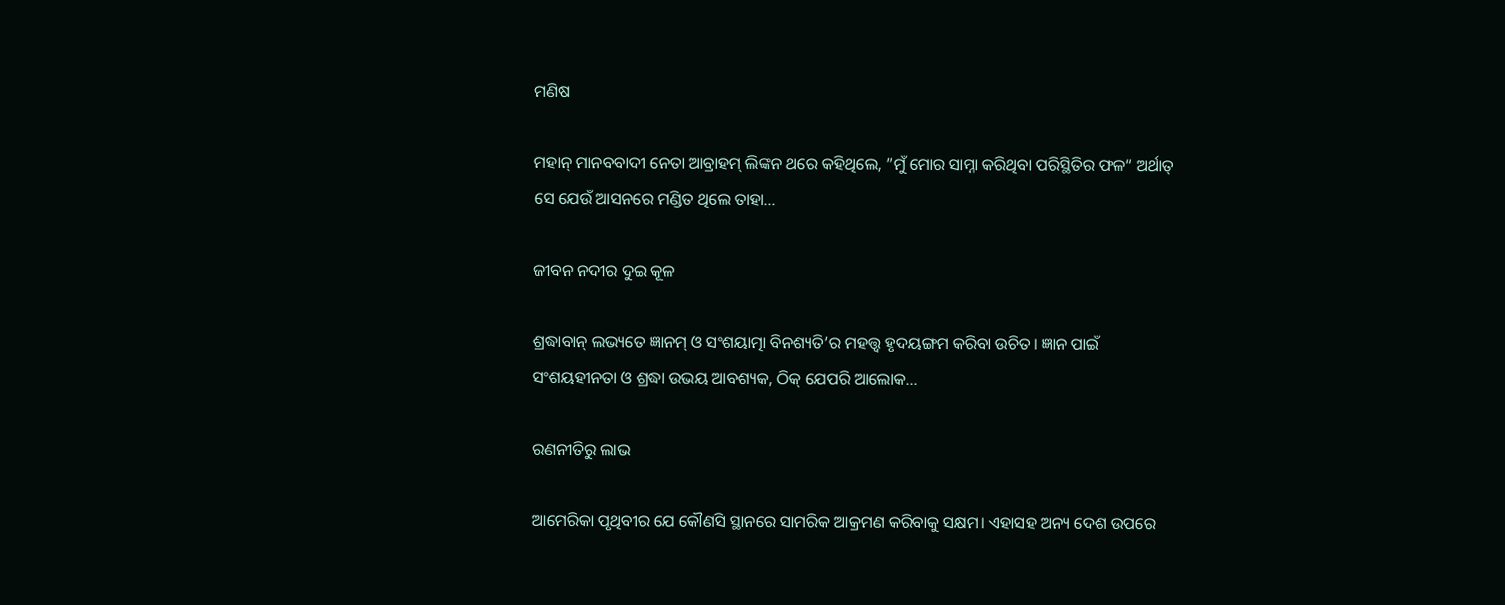ମଣିଷ

ମହାନ୍‌ ମାନବବାଦୀ ନେତା ଆବ୍ରାହମ୍‌ ଲିଙ୍କନ ଥରେ କହିଥିଲେ, ”ମୁଁ ମୋର ସାମ୍ନା କରିଥିବା ପରିସ୍ଥିତିର ଫଳ“ ଅର୍ଥାତ୍‌ ସେ ଯେଉଁ ଆସନରେ ମଣ୍ଡିତ ଥିଲେ ତାହା…

ଜୀବନ ନଦୀର ଦୁଇ କୂଳ

ଶ୍ରଦ୍ଧାବାନ୍‌ ଲଭ୍ୟତେ ଜ୍ଞାନମ୍‌ ଓ ସଂଶୟାତ୍ମା ବିନଶ୍ୟତି’ର ମହତ୍ତ୍ୱ ହୃଦୟଙ୍ଗମ କରିବା ଉଚିତ। ଜ୍ଞାନ ପାଇଁ ସଂଶୟହୀନତା ଓ ଶ୍ରଦ୍ଧା ଉଭୟ ଆବଶ୍ୟକ, ଠିକ୍‌ ଯେପରି ଆଲୋକ…

ରଣନୀତିରୁ ଲାଭ

ଆମେରିକା ପୃଥିବୀର ଯେ କୌଣସି ସ୍ଥାନରେ ସାମରିକ ଆକ୍ରମଣ କରିବାକୁ ସକ୍ଷମ। ଏହାସହ ଅନ୍ୟ ଦେଶ ଉପରେ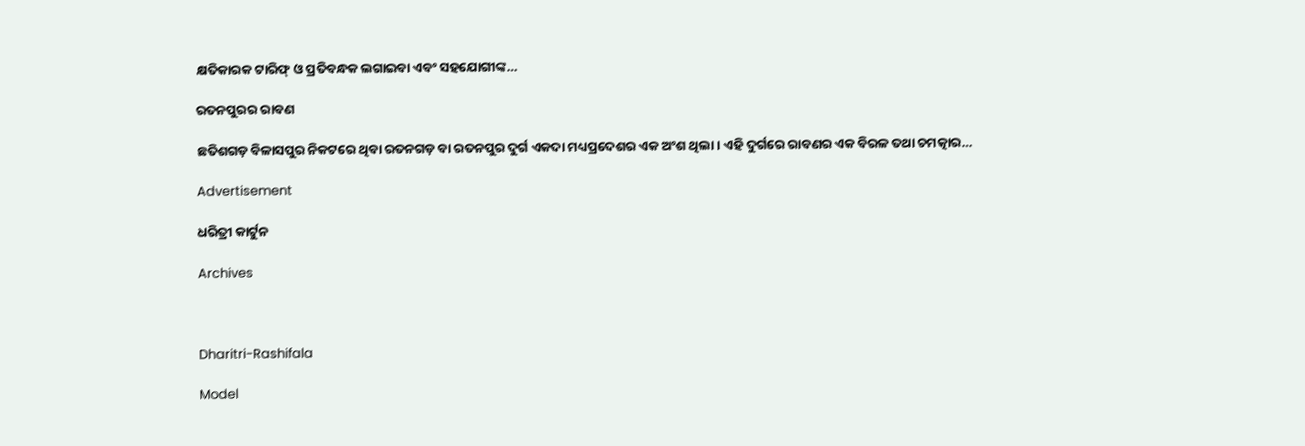କ୍ଷତିକାରକ ଟାରିଫ୍‌ ଓ ପ୍ରତିବନ୍ଧକ ଲଗାଇବା ଏବଂ ସହଯୋଗୀଙ୍କ…

ରତନପୁରର ରାବଣ

ଛତିଶଗଡ଼ ବିଳାସପୁର ନିକଟରେ ଥିବା ରତନଗଡ଼ ବା ରତନପୁର ଦୁର୍ଗ ଏକଦା ମଧ୍ୟପ୍ରଦେଶର ଏକ ଅଂଶ ଥିଲା। ଏହି ଦୁର୍ଗରେ ରାବଣର ଏକ ବିରଳ ତଥା ଚମତ୍କାର…

Advertisement

ଧରିତ୍ରୀ କାର୍ଟୁନ

Archives



Dharitri-Rashifala

Model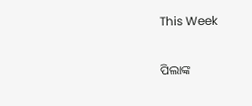This Week

ପିଲାଙ୍କ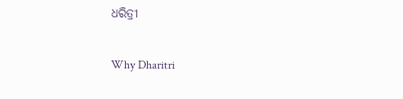ଧରିତ୍ରୀ

Why Dharitri